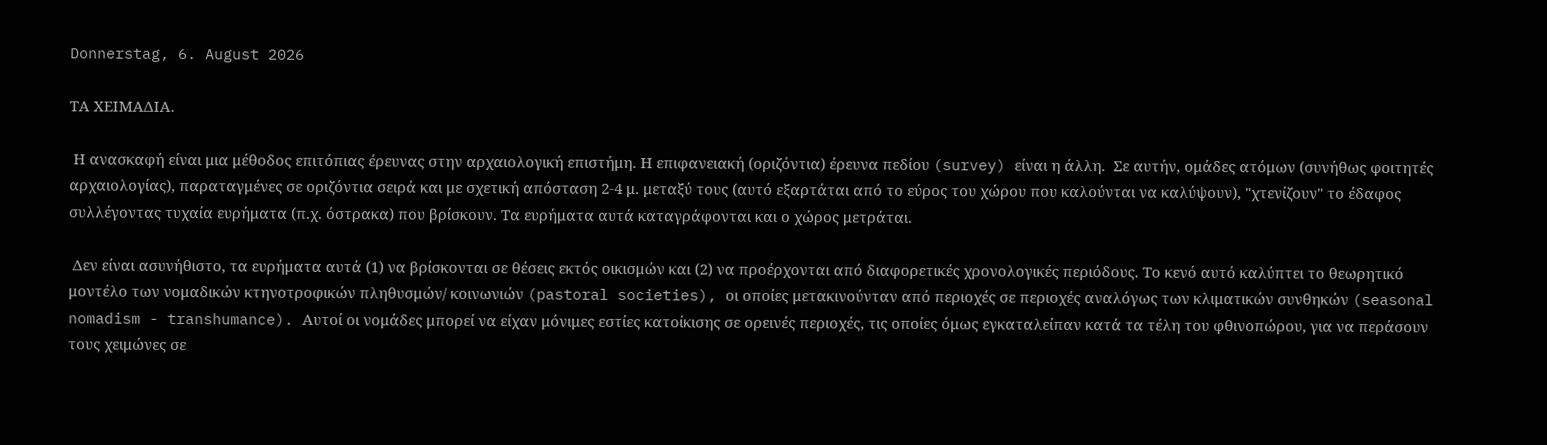Donnerstag, 6. August 2026

ΤΑ ΧΕΙΜΑΔΙΑ.

 Η ανασκαφή είναι μια μέθοδος επιτόπιας έρευνας στην αρχαιολογική επιστήμη. Η επιφανειακή (οριζόντια) έρευνα πεδίου (survey) είναι η άλλη.  Σε αυτήν, ομάδες ατόμων (συνήθως φοιτητές αρχαιολογίας), παραταγμένες σε οριζόντια σειρά και με σχετική απόσταση 2-4 μ. μεταξύ τους (αυτό εξαρτάται από το εύρος του χώρου που καλούνται να καλύψουν), "χτενίζουν" το έδαφος συλλέγοντας τυχαία ευρήματα (π.χ. όστρακα) που βρίσκουν. Τα ευρήματα αυτά καταγράφονται και ο χώρος μετράται.

 Δεν είναι ασυνήθιστο, τα ευρήματα αυτά (1) να βρίσκονται σε θέσεις εκτός οικισμών και (2) να προέρχονται από διαφορετικές χρονολογικές περιόδους. Το κενό αυτό καλύπτει το θεωρητικό μοντέλο των νομαδικών κτηνοτροφικών πληθυσμών/ κοινωνιών (pastoral societies), οι οποίες μετακινούνταν από περιοχές σε περιοχές αναλόγως των κλιματικών συνθηκών (seasonal nomadism - transhumance). Αυτοί οι νομάδες μπορεί να είχαν μόνιμες εστίες κατοίκισης σε ορεινές περιοχές, τις οποίες όμως εγκαταλείπαν κατά τα τέλη του φθινοπώρου, για να περάσουν τους χειμώνες σε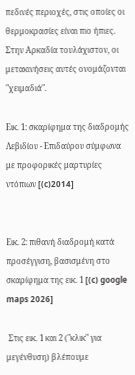πεδινές περιοχές, στις οποίες οι θερμοκρασίες είναι πιο ήπιες. Στην Αρκαδία τουλάχιστον, οι μετακινήσεις αυτές ονομάζονται "χειμαδιά".

Εικ. 1: σκαρίφημα της διαδρομής Λεβιδίου - Επιδαύρου σύμφωνα με προφορικές μαρτυρίες ντόπιων [(c)2014]


Εικ. 2: πιθανή διαδρομή κατά προσέγγιση, βασισμένη στο σκαρίφημα της εικ. 1 [(c) google maps 2026]

 Στις εικ. 1 και 2 ("κλικ" για μεγένθυση) βλέπουμε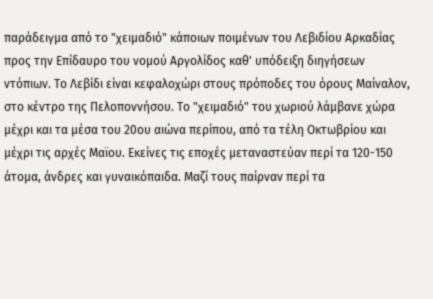παράδειγμα από το "χειμαδιό" κάποιων ποιμένων του Λεβιδίου Αρκαδίας προς την Επίδαυρο του νομού Αργολίδος καθ' υπόδειξη διηγήσεων ντόπιων. Το Λεβίδι είναι κεφαλοχώρι στους πρόποδες του όρους Μαίναλον, στο κέντρο της Πελοποννήσου. Το "χειμαδιό" του χωριού λάμβανε χώρα μέχρι και τα μέσα του 20ου αιώνα περίπου, από τα τέλη Οκτωβρίου και μέχρι τις αρχές Μαϊου. Εκείνες τις εποχές μεταναστεύαν περί τα 120-150 άτομα, άνδρες και γυναικόπαιδα. Μαζί τους παίρναν περί τα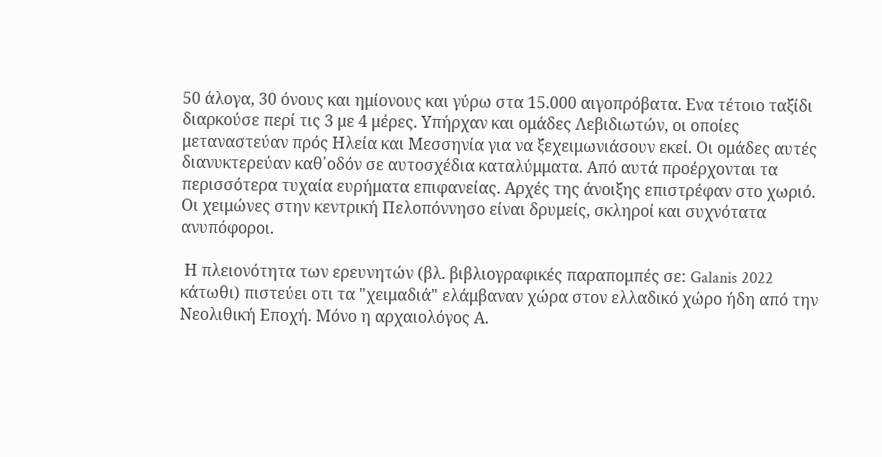50 άλογα, 30 όνους και ημίονους και γύρω στα 15.000 αιγοπρόβατα. Ενα τέτοιο ταξίδι διαρκούσε περί τις 3 με 4 μέρες. Υπήρχαν και ομάδες Λεβιδιωτών, οι οποίες μεταναστεύαν πρός Ηλεία και Μεσσηνία για να ξεχειμωνιάσουν εκεί. Οι ομάδες αυτές διανυκτερεύαν καθ΄οδόν σε αυτοσχέδια καταλύμματα. Από αυτά προέρχονται τα περισσότερα τυχαία ευρήματα επιφανείας. Αρχές της άνοιξης επιστρέφαν στο χωριό. Οι χειμώνες στην κεντρική Πελοπόννησο είναι δρυμείς, σκληροί και συχνότατα ανυπόφοροι.

 Η πλειονότητα των ερευνητών (βλ. βιβλιογραφικές παραπομπές σε: Galanis 2022 κάτωθι) πιστεύει οτι τα "χειμαδιά" ελάμβαναν χώρα στον ελλαδικό χώρο ήδη από την Νεολιθική Εποχή. Μόνο η αρχαιολόγος Α.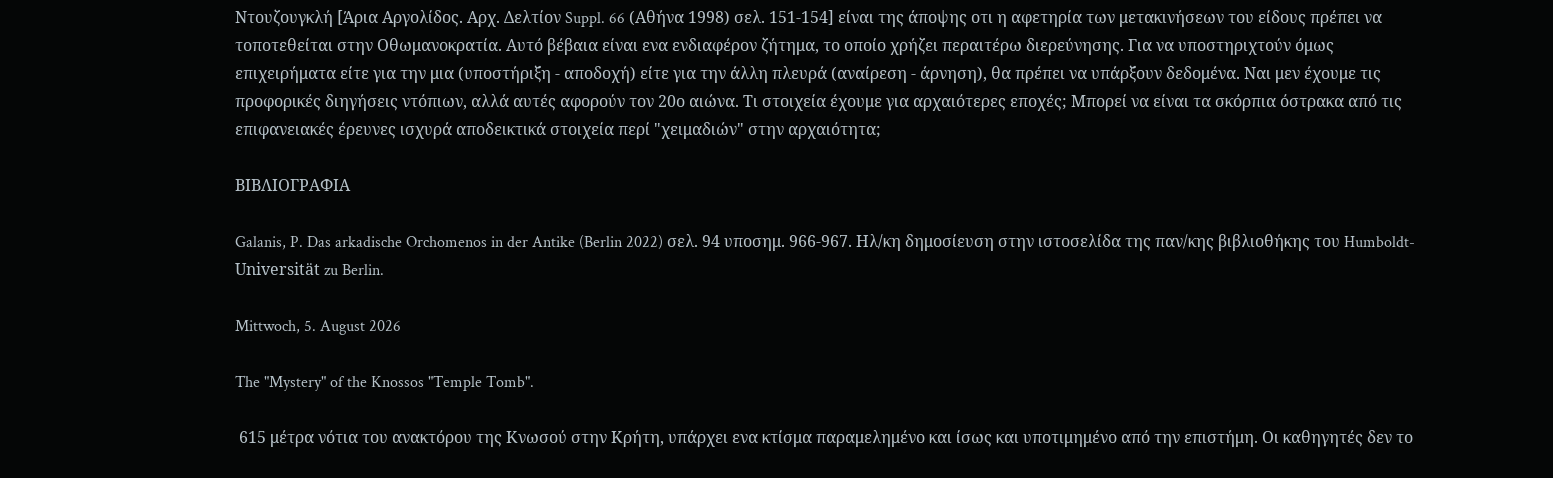Ντουζουγκλή [Άρια Αργολίδος. Αρχ. Δελτίον Suppl. 66 (Αθήνα 1998) σελ. 151-154] είναι της άποψης οτι η αφετηρία των μετακινήσεων του είδους πρέπει να τοποτεθείται στην Οθωμανοκρατία. Αυτό βέβαια είναι ενα ενδιαφέρον ζήτημα, το οποίο χρήζει περαιτέρω διερεύνησης. Για να υποστηριχτούν όμως επιχειρήματα είτε για την μια (υποστήριξη - αποδοχή) είτε για την άλλη πλευρά (αναίρεση - άρνηση), θα πρέπει να υπάρξουν δεδομένα. Ναι μεν έχουμε τις προφορικές διηγήσεις ντόπιων, αλλά αυτές αφορούν τον 20ο αιώνα. Τι στοιχεία έχουμε για αρχαιότερες εποχές; Μπορεί να είναι τα σκόρπια όστρακα από τις επιφανειακές έρευνες ισχυρά αποδεικτικά στοιχεία περί "χειμαδιών" στην αρχαιότητα;

ΒΙΒΛΙΟΓΡΑΦΙΑ

Galanis, P. Das arkadische Orchomenos in der Antike (Berlin 2022) σελ. 94 υποσημ. 966-967. Ηλ/κη δημοσίευση στην ιστοσελίδα της παν/κης βιβλιοθήκης του Humboldt-Universität zu Berlin.

Mittwoch, 5. August 2026

The "Mystery" of the Knossos "Temple Tomb".

 615 μέτρα νότια του ανακτόρου της Κνωσού στην Κρήτη, υπάρχει ενα κτίσμα παραμελημένο και ίσως και υποτιμημένο από την επιστήμη. Οι καθηγητές δεν το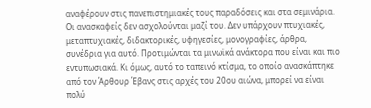αναφέρουν στις πανεπιστημιακές τους παραδόσεις και στα σεμινάρια. Οι ανασκαφείς δεν ασχολούνται μαζί του. Δεν υπάρχουν πτυχιακές, μεταπτυχιακές, διδακτορικές, υφηγεσίες, μονογραφίες, άρθρα, συνέδρια για αυτό. Προτιμώνται τα μινωϊκά ανάκτορα που είναι και πιο εντυπωσιακά. Κι όμως, αυτό το ταπεινό κτίσμα, το οποίο ανασκάπτηκε από τον Άρθουρ Έβανς στις αρχές του 20ου αιώνα, μπορεί να είναι πολύ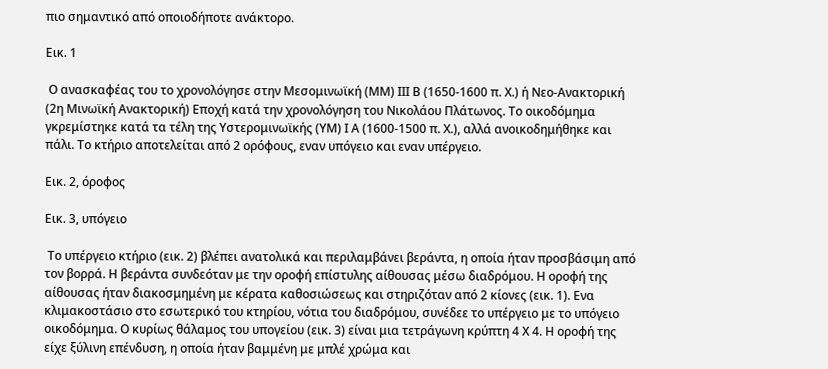πιο σημαντικό από οποιοδήποτε ανάκτορο.

Εικ. 1

 Ο ανασκαφέας του το χρονολόγησε στην Μεσομινωϊκή (ΜΜ) ΙΙΙ Β (1650-1600 π. Χ.) ή Νεο-Ανακτορική (2η Μινωϊκή Ανακτορική) Εποχή κατά την χρονολόγηση του Νικολάου Πλάτωνος. Το οικοδόμημα γκρεμίστηκε κατά τα τέλη της Υστερομινωϊκής (ΥΜ) Ι Α (1600-1500 π. Χ.), αλλά ανοικοδημήθηκε και πάλι. Το κτήριο αποτελείται από 2 ορόφους, εναν υπόγειο και εναν υπέργειο.

Εικ. 2, όροφος

Εικ. 3, υπόγειο

 Το υπέργειο κτήριο (εικ. 2) βλέπει ανατολικά και περιλαμβάνει βεράντα, η οποία ήταν προσβάσιμη από τον βορρά. Η βεράντα συνδεόταν με την οροφή επίστυλης αίθουσας μέσω διαδρόμου. Η οροφή της αίθουσας ήταν διακοσμημένη με κέρατα καθοσιώσεως και στηριζόταν από 2 κίονες (εικ. 1). Ενα κλιμακοστάσιο στο εσωτερικό του κτηρίου, νότια του διαδρόμου, συνέδεε το υπέργειο με το υπόγειο οικοδόμημα. Ο κυρίως θάλαμος του υπογείου (εικ. 3) είναι μια τετράγωνη κρύπτη 4 Χ 4. Η οροφή της είχε ξύλινη επένδυση, η οποία ήταν βαμμένη με μπλέ χρώμα και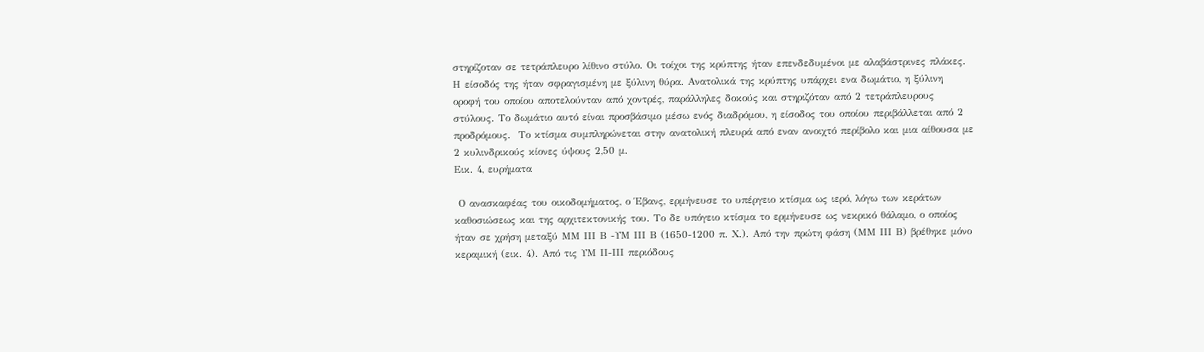στηρίζοταν σε τετράπλευρο λίθινο στύλο. Οι τοίχοι της κρύπτης ήταν επενδεδυμένοι με αλαβάστρινες πλάκες. Η είσοδός της ήταν σφραγισμένη με ξύλινη θύρα. Ανατολικά της κρύπτης υπάρχει ενα δωμάτιο, η ξύλινη οροφή του οποίου αποτελούνταν από χοντρές, παράλληλες δοκούς και στηριζόταν από 2 τετράπλευρους στύλους. Το δωμάτιο αυτό είναι προσβάσιμο μέσω ενός διαδρόμου, η είσοδος του οποίου περιβάλλεται από 2 προδρόμους.  Το κτίσμα συμπληρώνεται στην ανατολική πλευρά από εναν ανοιχτό περίβολο και μια αίθουσα με 2 κυλινδρικούς κίονες ύψους 2,50 μ.
Εικ. 4, ευρήματα

 Ο ανασκαφέας του οικοδομήματος, ο Έβανς, ερμήνευσε το υπέργειο κτίσμα ως ιερό, λόγω των κεράτων καθοσιώσεως και της αρχιτεκτονικής του. Το δε υπόγειο κτίσμα το ερμήνευσε ως νεκρικό θάλαμο, ο οποίος ήταν σε χρήση μεταξύ ΜΜ ΙΙΙ Β -ΥΜ ΙΙΙ Β (1650-1200 π. Χ.). Από την πρώτη φάση (ΜΜ ΙΙΙ Β) βρέθηκε μόνο κεραμική (εικ. 4). Από τις ΥΜ ΙΙ-ΙΙΙ περιόδους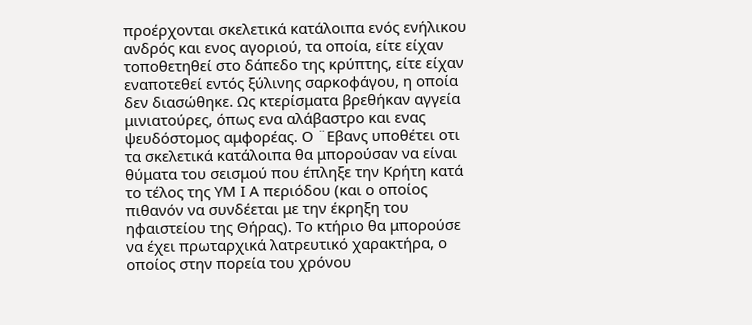προέρχονται σκελετικά κατάλοιπα ενός ενήλικου ανδρός και ενος αγοριού, τα οποία, είτε είχαν τοποθετηθεί στο δάπεδο της κρύπτης, είτε είχαν εναποτεθεί εντός ξύλινης σαρκοφάγου, η οποία δεν διασώθηκε. Ως κτερίσματα βρεθήκαν αγγεία μινιατούρες, όπως ενα αλάβαστρο και ενας ψευδόστομος αμφορέας. Ο ¨Εβανς υποθέτει οτι τα σκελετικά κατάλοιπα θα μπορούσαν να είναι θύματα του σεισμού που έπληξε την Κρήτη κατά το τέλος της ΥΜ Ι Α περιόδου (και ο οποίος πιθανόν να συνδέεται με την έκρηξη του ηφαιστείου της Θήρας). Το κτήριο θα μπορούσε να έχει πρωταρχικά λατρευτικό χαρακτήρα, ο οποίος στην πορεία του χρόνου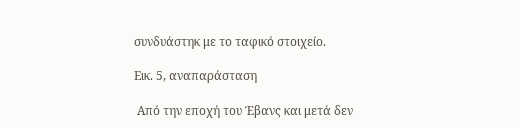συνδυάστηκ με το ταφικό στοιχείο.

Εικ. 5, αναπαράσταση

 Από την εποχή του Έβανς και μετά δεν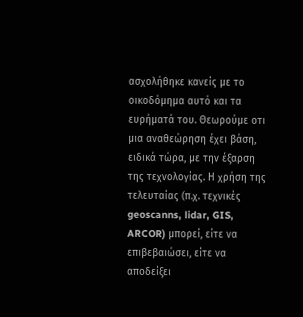ασχολήθηκε κανείς με το οικοδόμημα αυτό και τα ευρήματά του. Θεωρούμε οτι μια αναθεώρηση έχει βάση, ειδικά τώρα, με την έξαρση της τεχνολογίας. Η χρήση της τελευταίας (π.χ. τεχνικές geoscanns, lidar, GIS, ARCOR) μπορεί, είτε να επιβεβαιώσει, είτε να αποδείξει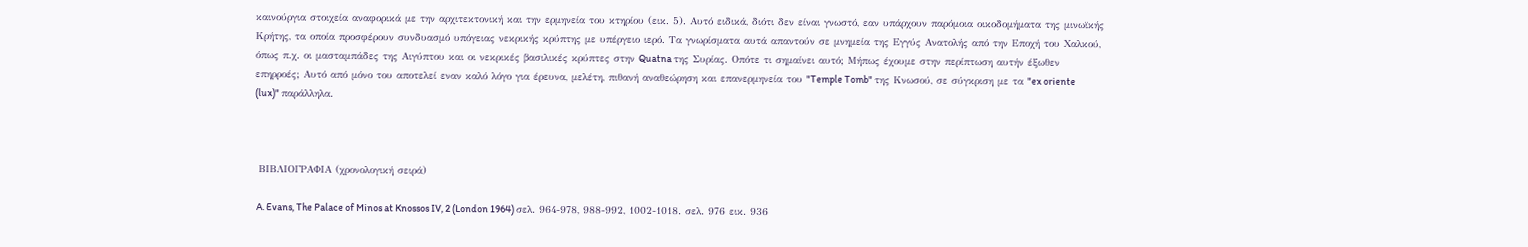καινούργια στοιχεία αναφορικά με την αρχιτεκτονική και την ερμηνεία του κτηρίου (εικ. 5). Αυτό ειδικά, διότι δεν είναι γνωστό, εαν υπάρχουν παρόμοια οικοδομήματα της μινωϊκής Κρήτης, τα οποία προσφέρουν συνδυασμό υπόγειας νεκρικής κρύπτης με υπέργειο ιερό. Τα γνωρίσματα αυτά απαντούν σε μνημεία της Εγγύς Ανατολής από την Εποχή του Χαλκού, όπως π.χ. οι μασταμπάδες της Αιγύπτου και οι νεκρικές βασιλικές κρύπτες στην Quatna της Συρίας. Οπότε τι σημαίνει αυτό; Μήπως έχουμε στην περίπτωση αυτήν έξωθεν επηρροές; Αυτό από μόνο του αποτελεί εναν καλό λόγο για έρευνα, μελέτη, πιθανή αναθεώρηση και επανερμηνεία του "Temple Tomb" της Κνωσού, σε σύγκριση με τα "ex oriente (lux)" παράλληλα.



 ΒΙΒΛΙΟΓΡΑΦΙΑ (χρονολογική σειρά)

 A. Evans, The Palace of Minos at Knossos IV, 2 (London 1964) σελ. 964-978, 988-992, 1002-1018. σελ. 976 εικ. 936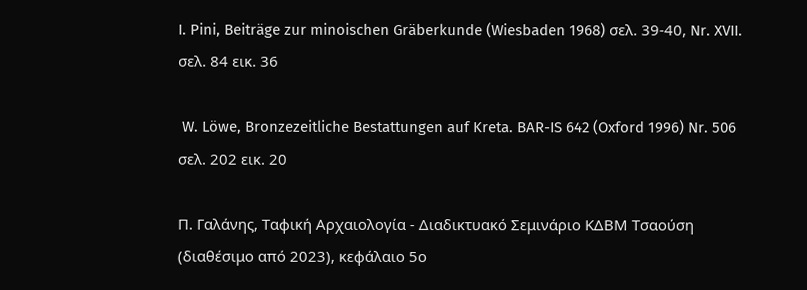I. Pini, Beiträge zur minoischen Gräberkunde (Wiesbaden 1968) σελ. 39-40, Nr. XVII. σελ. 84 εικ. 36

 W. Löwe, Bronzezeitliche Bestattungen auf Kreta. BAR-IS 642 (Oxford 1996) Nr. 506 σελ. 202 εικ. 20

Π. Γαλάνης, Ταφική Αρχαιολογία - Διαδικτυακό Σεμινάριο ΚΔΒΜ Τσαούση (διαθέσιμο από 2023), κεφάλαιο 5ο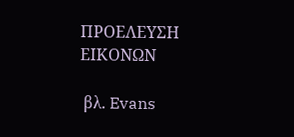ΠΡΟΕΛΕΥΣΗ ΕΙΚΟΝΩΝ

 βλ. Evans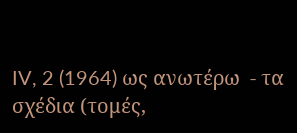IV, 2 (1964) ως ανωτέρω  - τα σχέδια (τομές,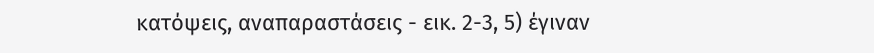κατόψεις, αναπαραστάσεις - εικ. 2-3, 5) έγιναν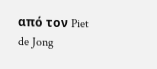από τον Piet de Jong